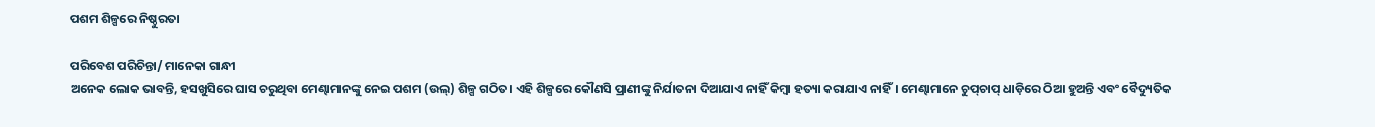ପଶମ ଶିଳ୍ପରେ ନିଷ୍ଠୁରତା

ପରିବେଶ ପରିଚିନ୍ତା/ ମାନେକା ଗାନ୍ଧୀ
ଅନେକ ଲୋକ ଭାବନ୍ତି, ହସଖୁସିରେ ଘାସ ଚରୁଥିବା ମେଣ୍ଢାମାନଙ୍କୁ ନେଇ ପଶମ (ଉଲ୍‌) ଶିଳ୍ପ ଗଠିତ। ଏହି ଶିଳ୍ପରେ କୌଣସି ପ୍ରାଣୀଙ୍କୁ ନିର୍ଯାତନା ଦିଆଯାଏ ନାହିଁ କିମ୍ବା ହତ୍ୟା କରାଯାଏ ନାହିଁ। ମେଣ୍ଢାମାନେ ଚୁପ୍‌ଚାପ୍‌ ଧାଡ଼ିରେ ଠିଆ ହୁଅନ୍ତି ଏବଂ ବୈଦ୍ୟୁତିକ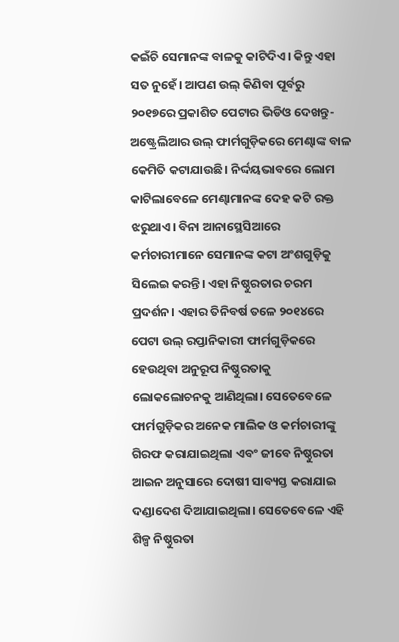କଇଁଚି ସେମାନଙ୍କ ବାଳକୁ କାଟିଦିଏ। କିନ୍ତୁ ଏହା ସତ ନୁହେଁ। ଆପଣ ଉଲ୍‌ କିଣିବା ପୂର୍ବରୁ ୨୦୧୭ରେ ପ୍ରକାଶିତ ପେଟାର ଭିଡିଓ ଦେଖନ୍ତୁ- ଅଷ୍ଟ୍ରେଲିଆର ଉଲ୍‌ ଫାର୍ମଗୁଡ଼ିକରେ ମେଣ୍ଢାଙ୍କ ବାଳ କେମିତି କଟାଯାଉଛି। ନିର୍ଦ୍ଦୟଭାବରେ ଲୋମ କାଟିଲାବେଳେ ମେଣ୍ଢାମାନଙ୍କ ଦେହ କଟି ରକ୍ତ ଝରୁଥାଏ। ବିନା ଆନାସ୍ଥେସିଆରେ କର୍ମଚାରୀମାନେ ସେମାନଙ୍କ କଟା ଅଂଶଗୁଡ଼ିକୁ ସିଲେଇ କରନ୍ତି। ଏହା ନିଷ୍ଠୁରତାର ଚରମ ପ୍ରଦର୍ଶନ। ଏହାର ତିନିବର୍ଷ ତଳେ ୨୦୧୪ରେ ପେଟା ଉଲ୍‌ ରପ୍ତାନିକାରୀ ଫାର୍ମଗୁଡ଼ିକରେ ହେଉଥିବା ଅନୁରୂପ ନିଷ୍ଠୁରତାକୁ ଲୋକଲୋଚନକୁ ଆଣିଥିଲା। ସେତେବେଳେ ଫାର୍ମଗୁଡ଼ିକର ଅନେକ ମାଲିକ ଓ କର୍ମଚାରୀଙ୍କୁ ଗିରଫ କରାଯାଇଥିଲା ଏବଂ ଜୀବେ ନିଷ୍ଠୁରତା ଆଇନ ଅନୁସାରେ ଦୋଷୀ ସାବ୍ୟସ୍ତ କରାଯାଇ ଦଣ୍ଡାଦେଶ ଦିଆଯାଇଥିଲା। ସେତେବେଳେ ଏହି ଶିଳ୍ପ ନିଷ୍ଠୁରତା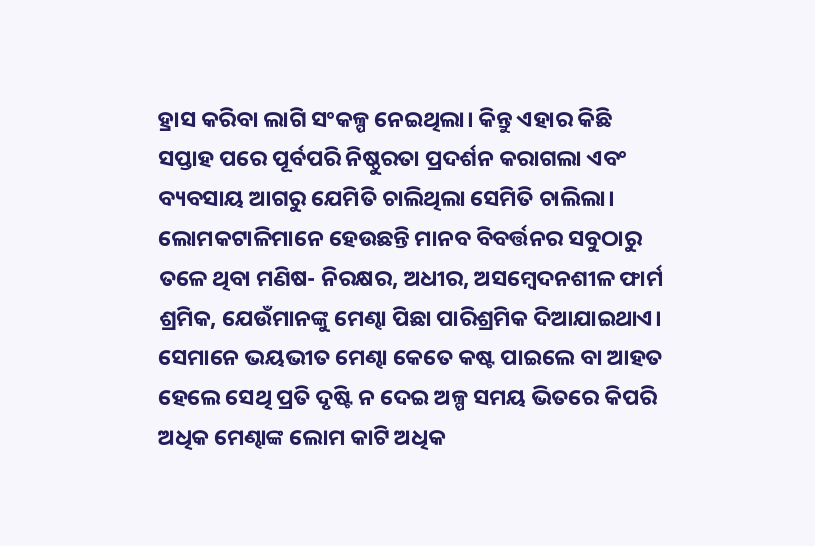ହ୍ରାସ କରିବା ଲାଗି ସଂକଳ୍ପ ନେଇଥିଲା। କିନ୍ତୁ ଏହାର କିଛି ସପ୍ତାହ ପରେ ପୂର୍ବପରି ନିଷ୍ଠୁରତା ପ୍ରଦର୍ଶନ କରାଗଲା ଏବଂ ବ୍ୟବସାୟ ଆଗରୁ ଯେମିତି ଚାଲିଥିଲା ସେମିତି ଚାଲିଲା।
ଲୋମକଟାଳିମାନେ ହେଉଛନ୍ତି ମାନବ ବିବର୍ତ୍ତନର ସବୁଠାରୁ ତଳେ ଥିବା ମଣିଷ- ନିରକ୍ଷର, ଅଧୀର, ଅସମ୍ବେଦନଶୀଳ ଫାର୍ମ ଶ୍ରମିକ, ଯେଉଁମାନଙ୍କୁ ମେଣ୍ଢା ପିଛା ପାରିଶ୍ରମିକ ଦିଆଯାଇଥାଏ। ସେମାନେ ଭୟଭୀତ ମେଣ୍ଢା କେତେ କଷ୍ଟ ପାଇଲେ ବା ଆହତ ହେଲେ ସେଥି ପ୍ରତି ଦୃଷ୍ଟି ନ ଦେଇ ଅଳ୍ପ ସମୟ ଭିତରେ କିପରି ଅଧିକ ମେଣ୍ଢାଙ୍କ ଲୋମ କାଟି ଅଧିକ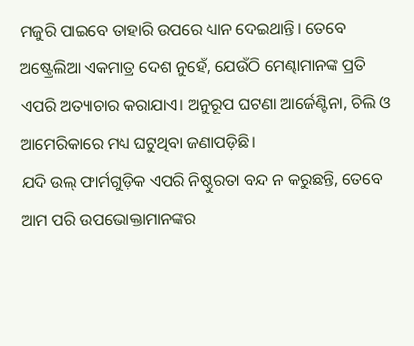ମଜୁରି ପାଇବେ ତାହାରି ଉପରେ ଧ୍ୟାନ ଦେଇଥାନ୍ତି। ତେବେ ଅଷ୍ଟ୍ରେଲିଆ ଏକମାତ୍ର ଦେଶ ନୁହେଁ, ଯେଉଁଠି ମେଣ୍ଢାମାନଙ୍କ ପ୍ରତି ଏପରି ଅତ୍ୟାଚାର କରାଯାଏ। ଅନୁରୂପ ଘଟଣା ଆର୍ଜେଣ୍ଟିନା, ଚିଲି ଓ ଆମେରିକାରେ ମଧ୍ୟ ଘଟୁଥିବା ଜଣାପଡ଼ିଛି।
ଯଦି ଉଲ୍‌ ଫାର୍ମଗୁଡ଼ିକ ଏପରି ନିଷ୍ଠୁରତା ବନ୍ଦ ନ କରୁଛନ୍ତି, ତେବେ ଆମ ପରି ଉପଭୋକ୍ତାମାନଙ୍କର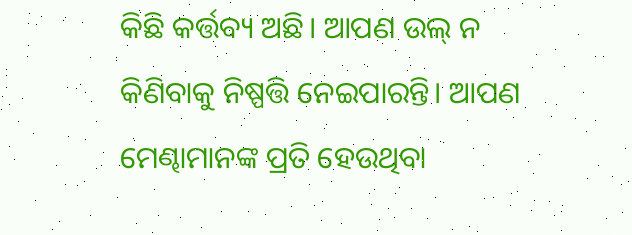କିଛି କର୍ତ୍ତବ୍ୟ ଅଛି। ଆପଣ ଉଲ୍‌ ନ କିଣିବାକୁ ନିଷ୍ପତ୍ତି ନେଇପାରନ୍ତି। ଆପଣ ମେଣ୍ଢାମାନଙ୍କ ପ୍ରତି ହେଉଥିବା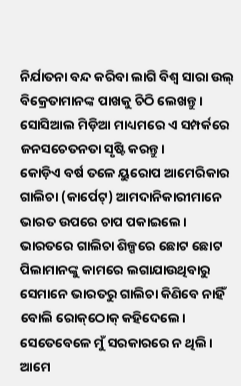ନିର୍ଯାତନା ବନ୍ଦ କରିବା ଲାଗି ବିଶ୍ୱ ସାରା ଉଲ୍‌ ବିକ୍ରେତାମାନଙ୍କ ପାଖକୁ ଚିଠି ଲେଖନ୍ତୁ। ସୋସିଆଲ ମିଡ଼ିଆ ମାଧ୍ୟମରେ ଏ ସମ୍ପର୍କରେ ଜନସଚେତନତା ସୃଷ୍ଟି କରନ୍ତୁ।
କୋଡ଼ିଏ ବର୍ଷ ତଳେ ୟୁରୋପ ଆମେରିକାର ଗାଲିଚା (କାର୍ପେଟ୍‌) ଆମଦାନିକାରୀମାନେ ଭାରତ ଉପରେ ଚାପ ପକାଇଲେ। ଭାରତରେ ଗାଲିଚା ଶିଳ୍ପରେ ଛୋଟ ଛୋଟ ପିଲାମାନଙ୍କୁ କାମରେ ଲଗାଯାଉଥିବାରୁ ସେମାନେ ଭାରତରୁ ଗାଲିଚା କିଣିବେ ନାହିଁ ବୋଲି ରୋକ୍‌ଠୋକ୍‌ କହିଦେଲେ। ସେତେବେଳେ ମୁଁ ସରକାରରେ ନ ଥିଲି। ଆମେ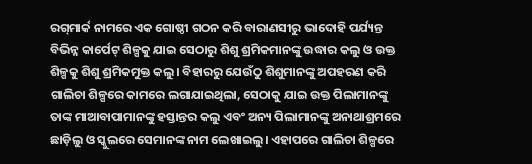ରଗ୍‌ମାର୍କ ନାମରେ ଏକ ଗୋଷ୍ଠୀ ଗଠନ କରି ବାରାଣସୀରୁ ଭାଦୋହି ପର୍ଯ୍ୟନ୍ତ ବିଭିନ୍ନ କାର୍ପେଟ୍‌ ଶିଳ୍ପକୁ ଯାଇ ସେଠାରୁ ଶିଶୁ ଶ୍ରମିକମାନଙ୍କୁ ଉଦ୍ଧାର କଲୁ ଓ ଉକ୍ତ ଶିଳ୍ପକୁ ଶିଶୁ ଶ୍ରମିକମୁକ୍ତ କଲୁ। ବିହାରରୁ ଯେଉଁଠୁ ଶିଶୁମାନଙ୍କୁ ଅପହରଣ କରି ଗାଲିଚା ଶିଳ୍ପରେ କାମରେ ଲଗାଯାଇଥିଲା, ସେଠାକୁ ଯାଇ ଉକ୍ତ ପିଲାମାନଙ୍କୁ ତାଙ୍କ ମାଆବାପାମାନଙ୍କୁ ହସ୍ତାନ୍ତର କଲୁ ଏବଂ ଅନ୍ୟ ପିଲାମାନଙ୍କୁ ଅନାଥାଶ୍ରମରେ ଛାଡ଼ିଲୁ ଓ ସ୍କୁଲରେ ସେମାନଙ୍କ ନାମ ଲେଖାଇଲୁ। ଏହାପରେ ଗାଲିଚା ଶିଳ୍ପରେ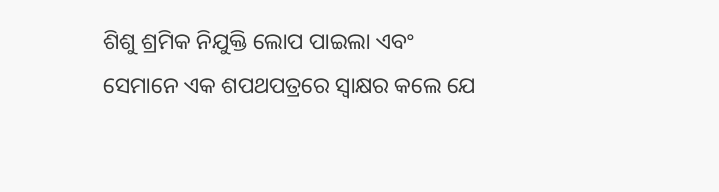ଶିଶୁ ଶ୍ରମିକ ନିଯୁକ୍ତି ଲୋପ ପାଇଲା ଏବଂ ସେମାନେ ଏକ ଶପଥପତ୍ରରେ ସ୍ବାକ୍ଷର କଲେ ଯେ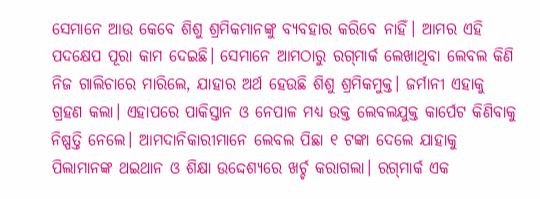ସେମାନେ ଆଉ କେବେ ଶିଶୁ ଶ୍ରମିକମାନଙ୍କୁ ବ୍ୟବହାର କରିବେ ନାହିଁ। ଆମର ଏହି ପଦକ୍ଷେପ ପୂରା କାମ ଦେଇଛି। ସେମାନେ ଆମଠାରୁ ରଗ୍‌ମାର୍କ ଲେଖାଥିବା ଲେବଲ କିଣି ନିଜ ଗାଲିଚାରେ ମାରିଲେ, ଯାହାର ଅର୍ଥ ହେଉଛି ଶିଶୁ ଶ୍ରମିକମୁକ୍ତ। ଜର୍ମାନୀ ଏହାକୁ ଗ୍ରହଣ କଲା। ଏହାପରେ ପାକିସ୍ତାନ ଓ ନେପାଳ ମଧ୍ୟ ଉକ୍ତ ଲେବଲଯୁକ୍ତ କାର୍ପେଟ କିଣିବାକୁ ନିଷ୍ପତ୍ତି ନେଲେ। ଆମଦାନିକାରୀମାନେ ଲେବଲ ପିଛା ୧ ଟଙ୍କା ଦେଲେ ଯାହାକୁ ପିଲାମାନଙ୍କ ଥଇଥାନ ଓ ଶିକ୍ଷା ଉଦ୍ଦେଶ୍ୟରେ ଖର୍ଚ୍ଚ କରାଗଲା। ରଗ୍‌ମାର୍କ ଏକ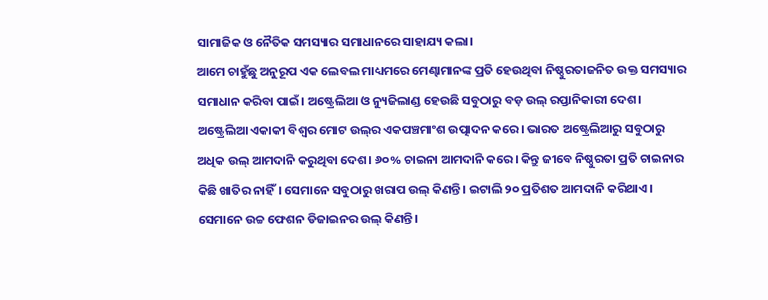ସାମାଜିକ ଓ ନୈତିକ ସମସ୍ୟାର ସମାଧାନରେ ସାହାଯ୍ୟ କଲା।
ଆମେ ଚାହୁଁଛୁ ଅନୁରୂପ ଏକ ଲେବଲ ମାଧ୍ୟମରେ ମେଣ୍ଢାମାନଙ୍କ ପ୍ରତି ହେଉଥିବା ନିଷ୍ଠୁରତାଜନିତ ଉକ୍ତ ସମସ୍ୟାର ସମାଧାନ କରିବା ପାଇଁ। ଅଷ୍ଟ୍ରେଲିଆ ଓ ନ୍ୟୁଜିଲାଣ୍ଡ ହେଉଛି ସବୁଠାରୁ ବଡ଼ ଉଲ୍‌ ରପ୍ତାନିକାରୀ ଦେଶ। ଅଷ୍ଟ୍ରେଲିଆ ଏକାକୀ ବିଶ୍ୱର ମୋଟ ଉଲ୍‌ର ଏକପଞ୍ଚମାଂଶ ଉତ୍ପାଦନ କରେ। ଭାରତ ଅଷ୍ଟ୍ରେଲିଆରୁ ସବୁଠାରୁ ଅଧିକ ଉଲ୍‌ ଆମଦାନି କରୁଥିବା ଦେଶ। ୬୦% ଚାଇନା ଆମଦାନି କରେ। କିନ୍ତୁ ଜୀବେ ନିଷ୍ଠୁରତା ପ୍ରତି ଚାଇନାର କିଛି ଖାତିର ନାହିଁ। ସେମାନେ ସବୁଠାରୁ ଖରାପ ଉଲ୍‌ କିଣନ୍ତି। ଇଟାଲି ୨୦ ପ୍ରତିଶତ ଆମଦାନି କରିଥାଏ। ସେମାନେ ଉଚ୍ଚ ଫେଶନ ଡିଜାଇନର ଉଲ୍‌ କିଣନ୍ତି।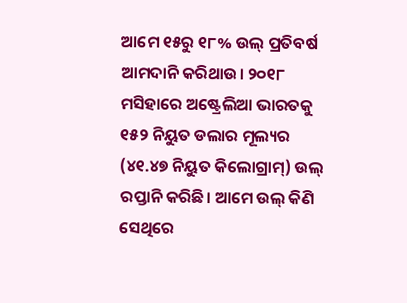ଆମେ ୧୫ରୁ ୧୮% ଉଲ୍‌ ପ୍ରତିବର୍ଷ ଆମଦାନି କରିଥାଉ। ୨୦୧୮ ମସିହାରେ ଅଷ୍ଟ୍ରେଲିଆ ଭାରତକୁ ୧୫୨ ନିୟୁତ ଡଲାର ମୂଲ୍ୟର (୪୧.୪୭ ନିୟୁତ କିଲୋଗ୍ରାମ୍‌) ଉଲ୍‌ ରପ୍ତାନି କରିଛି। ଆମେ ଉଲ୍‌ କିଣି ସେଥିରେ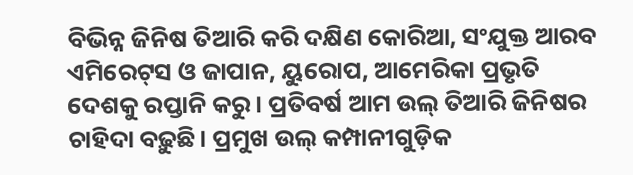ବିଭିନ୍ନ ଜିନିଷ ତିଆରି କରି ଦକ୍ଷିଣ କୋରିଆ, ସଂଯୁକ୍ତ ଆରବ ଏମିରେଟ୍‌ସ ଓ ଜାପାନ, ୟୁରୋପ, ଆମେରିକା ପ୍ରଭୃତି ଦେଶକୁ ରପ୍ତାନି କରୁ। ପ୍ରତିବର୍ଷ ଆମ ଉଲ୍‌ ତିଆରି ଜିନିଷର ଚାହିଦା ବଢ଼ୁଛି। ପ୍ରମୁଖ ଉଲ୍‌ କମ୍ପାନୀଗୁଡ଼ିକ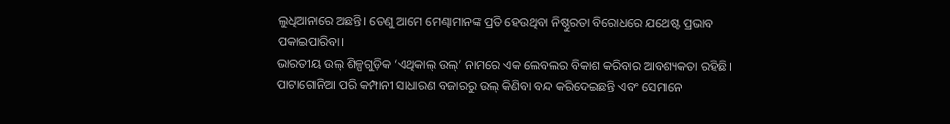ଲୁଧିଆନାରେ ଅଛନ୍ତି। ତେଣୁ ଆମେ ମେଣ୍ଢାମାନଙ୍କ ପ୍ରତି ହେଉଥିବା ନିଷ୍ଠୁରତା ବିରୋଧରେ ଯଥେଷ୍ଟ ପ୍ରଭାବ ପକାଇପାରିବା।
ଭାରତୀୟ ଉଲ୍‌ ଶିଳ୍ପଗୁଡ଼ିକ ‘ଏଥିକାଲ୍‌ ଉଲ୍‌’ ନାମରେ ଏକ ଲେବଲର ବିକାଶ କରିବାର ଆବଶ୍ୟକତା ରହିଛି। ପାଟାଗୋନିଆ ପରି କମ୍ପାନୀ ସାଧାରଣ ବଜାରରୁ ଉଲ୍‌ କିଣିବା ବନ୍ଦ କରିଦେଇଛନ୍ତି ଏବଂ ସେମାନେ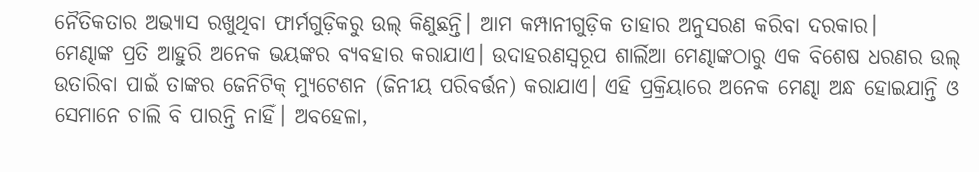ନୈତିକତାର ଅଭ୍ୟାସ ରଖୁଥିବା ଫାର୍ମଗୁଡ଼ିକରୁ ଉଲ୍‌ କିଣୁଛନ୍ତି। ଆମ କମ୍ପାନୀଗୁଡ଼ିକ ତାହାର ଅନୁସରଣ କରିବା ଦରକାର।
ମେଣ୍ଢାଙ୍କ ପ୍ରତି ଆହୁରି ଅନେକ ଭୟଙ୍କର ବ୍ୟବହାର କରାଯାଏ। ଉଦାହରଣସ୍ବରୂପ ଶାର୍ଲିଆ ମେଣ୍ଢାଙ୍କଠାରୁ ଏକ ବିଶେଷ ଧରଣର ଉଲ୍‌ ଉତାରିବା ପାଇଁ ତାଙ୍କର ଜେନିଟିକ୍‌ ମ୍ୟୁଟେଶନ (ଜିନୀୟ ପରିବର୍ତ୍ତନ) କରାଯାଏ। ଏହି ପ୍ରକ୍ରିୟାରେ ଅନେକ ମେଣ୍ଢା ଅନ୍ଧ ହୋଇଯାନ୍ତି ଓ ସେମାନେ ଚାଲି ବି ପାରନ୍ତି ନାହିଁ। ଅବହେଳା,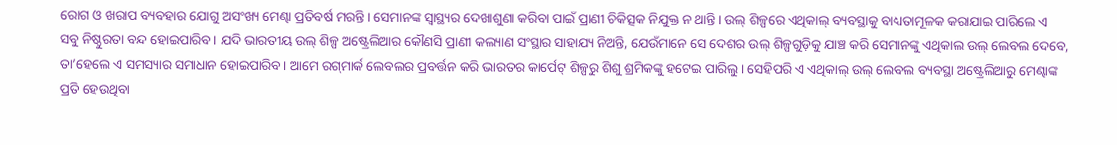ରୋଗ ଓ ଖରାପ ବ୍ୟବହାର ଯୋଗୁ ଅସଂଖ୍ୟ ମେଣ୍ଢା ପ୍ରତିବର୍ଷ ମରନ୍ତି। ସେମାନଙ୍କ ସ୍ବାସ୍ଥ୍ୟର ଦେଖାଶୁଣା କରିବା ପାଇଁ ପ୍ରାଣୀ ଚିକିତ୍ସକ ନିଯୁକ୍ତ ନ ଥାନ୍ତି। ଉଲ୍‌ ଶିଳ୍ପରେ ଏଥିକାଲ୍‌ ବ୍ୟବସ୍ଥାକୁ ବାଧ୍ୟତାମୂଳକ କରାଯାଇ ପାରିଲେ ଏ ସବୁ ନିଷ୍ଠୁରତା ବନ୍ଦ ହୋଇପାରିବ। ଯଦି ଭାରତୀୟ ଉଲ୍‌ ଶିଳ୍ପ ଅଷ୍ଟ୍ରେଲିଆର କୌଣସି ପ୍ରାଣୀ କଲ୍ୟାଣ ସଂସ୍ଥାର ସାହାଯ୍ୟ ନିଅନ୍ତି, ଯେଉଁମାନେ ସେ ଦେଶର ଉଲ୍‌ ଶିଳ୍ପଗୁଡ଼ିକୁ ଯାଞ୍ଚ କରି ସେମାନଙ୍କୁ ଏଥିକାଲ ଉଲ୍‌ ଲେବଲ ଦେବେ, ତା’ହେଲେ ଏ ସମସ୍ୟାର ସମାଧାନ ହୋଇପାରିବ। ଆମେ ରଗ୍‌ମାର୍କ ଲେବଲର ପ୍ରବର୍ତ୍ତନ କରି ଭାରତର କାର୍ପେଟ୍‌ ଶିଳ୍ପରୁ ଶିଶୁ ଶ୍ରମିକଙ୍କୁ ହଟେଇ ପାରିଲୁ। ସେହିପରି ଏ ଏଥିକାଲ୍‌ ଉଲ୍‌ ଲେବଲ ବ୍ୟବସ୍ଥା ଅଷ୍ଟ୍ରେଲିଆରୁ ମେଣ୍ଢାଙ୍କ ପ୍ରତି ହେଉଥିବା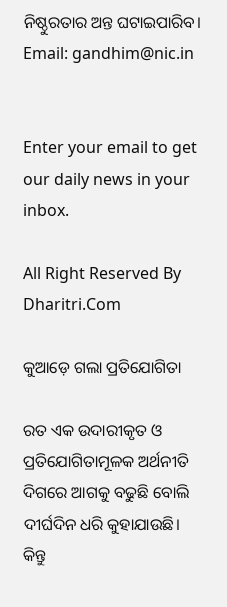ନିଷ୍ଠୁରତାର ଅନ୍ତ ଘଟାଇପାରିବ।
Email: gandhim@nic.in


Enter your email to get our daily news in your inbox.

All Right Reserved By Dharitri.Com

କୁଆଡ଼େ ଗଲା ପ୍ରତିଯୋଗିତା

ରତ ଏକ ଉଦାରୀକୃତ ଓ ପ୍ରତିଯୋଗିତାମୂଳକ ଅର୍ଥନୀତି ଦିଗରେ ଆଗକୁ ବଢୁଛି ବୋଲି ଦୀର୍ଘଦିନ ଧରି କୁହାଯାଉଛି। କିନ୍ତୁ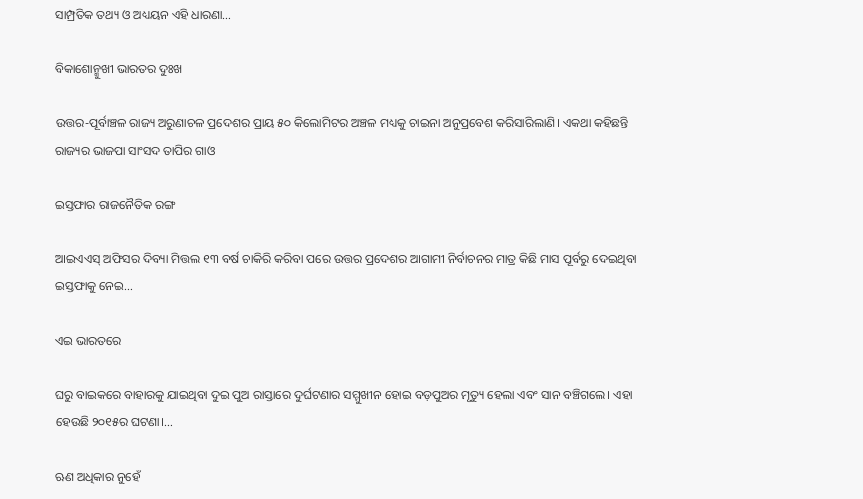ସାମ୍ପ୍ରତିକ ତଥ୍ୟ ଓ ଅଧ୍ୟୟନ ଏହି ଧାରଣା…

ବିକାଶୋନ୍ମୁଖୀ ଭାରତର ଦୁଃଖ

ଉତ୍ତର-ପୂର୍ବାଞ୍ଚଳ ରାଜ୍ୟ ଅରୁଣାଚଳ ପ୍ରଦେଶର ପ୍ରାୟ ୫୦ କିଲୋମିଟର ଅଞ୍ଚଳ ମଧ୍ୟକୁ ଚାଇନା ଅନୁପ୍ରବେଶ କରିସାରିଲାଣି। ଏକଥା କହିଛନ୍ତି ରାଜ୍ୟର ଭାଜପା ସାଂସଦ ତାପିର ଗାଓ

ଇସ୍ତଫାର ରାଜନୈତିକ ରଙ୍ଗ

ଆଇଏଏସ୍‌ ଅଫିସର ଦିବ୍ୟା ମିତ୍ତଲ ୧୩ ବର୍ଷ ଚାକିରି କରିବା ପରେ ଉତ୍ତର ପ୍ରଦେଶର ଆଗାମୀ ନିର୍ବାଚନର ମାତ୍ର କିଛି ମାସ ପୂର୍ବରୁ ଦେଇଥିବା ଇସ୍ତଫାକୁ ନେଇ…

ଏଇ ଭାରତରେ

ଘରୁ ବାଇକରେ ବାହାରକୁ ଯାଇଥିବା ଦୁଇ ପୁଅ ରାସ୍ତାରେ ଦୁର୍ଘଟଣାର ସମ୍ମୁଖୀନ ହୋଇ ବଡ଼ପୁଅର ମୃତ୍ୟୁ ହେଲା ଏବଂ ସାନ ବଞ୍ଚିଗଲେ। ଏହା ହେଉଛି ୨୦୧୫ର ଘଟଣା।…

ଋଣ ଅଧିକାର ନୁହେଁ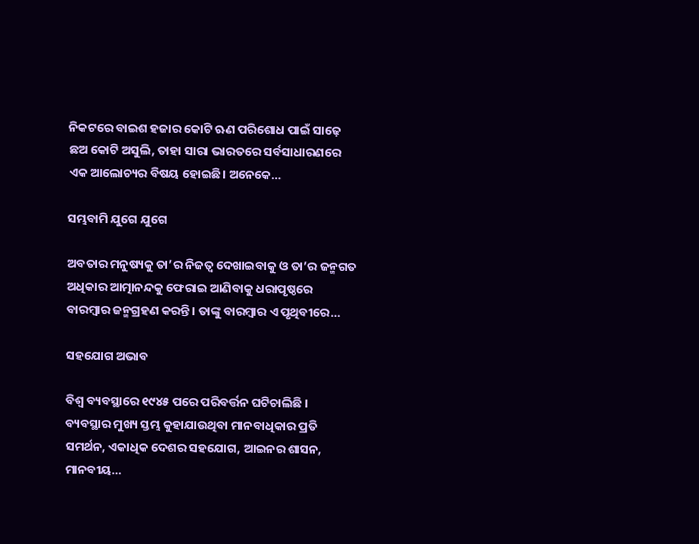ନିକଟରେ ବାଇଶ ହଜାର କୋଟି ଋଣ ପରିଶୋଧ ପାଇଁ ସାଢ଼େ ଛଅ କୋଟି ଅସୁଲି, ତାହା ସାରା ଭାରତରେ ସର୍ବସାଧାରଣରେ ଏକ ଆଲୋଚ୍ୟର ବିଷୟ ହୋଇଛି। ଅନେକେ…

ସମ୍ଭବାମି ଯୁଗେ ଯୁଗେ

ଅବତାର ମନୁଷ୍ୟକୁ ତା’ର ନିଜତ୍ୱ ଦେଖାଇବାକୁ ଓ ତା’ର ଜନ୍ମଗତ ଅଧିକାର ଆତ୍ମାନନ୍ଦକୁ ଫେରାଇ ଆଣିବାକୁ ଧରାପୃଷ୍ଠରେ ବାରମ୍ବାର ଜନ୍ମଗ୍ରହଣ କରନ୍ତି। ତାଙ୍କୁ ବାରମ୍ବାର ଏ ପୃଥିବୀରେ…

ସହଯୋଗ ଅଭାବ

ବିଶ୍ୱ ବ୍ୟବସ୍ଥାରେ ୧୯୪୫ ପରେ ପରିବର୍ତ୍ତନ ଘଟିଚାଲିଛି । ବ୍ୟବସ୍ଥାର ମୁଖ୍ୟ ସ୍ତମ୍ଭ କୁହାଯାଉଥିବା ମାନବାଧିକାର ପ୍ରତି ସମର୍ଥନ, ଏକାଧିକ ଦେଶର ସହଯୋଗ, ଆଇନର ଶାସନ, ମାନବୀୟ…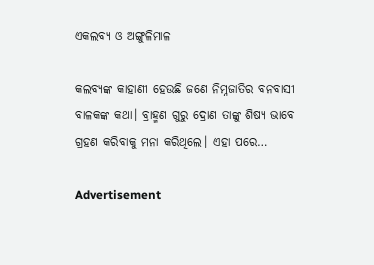ଏକଲବ୍ୟ ଓ ଅଙ୍ଗୁଳିମାଳ

କଲବ୍ୟଙ୍କ କାହାଣୀ ହେଉଛି ଜଣେ ନିମ୍ନଜାତିର ବନବାସୀ ବାଳକଙ୍କ କଥା। ବ୍ରାହ୍ମଣ ଗୁରୁ ଦ୍ରୋଣ ତାଙ୍କୁ ଶିଷ୍ୟ ଭାବେ ଗ୍ରହଣ କରିବାକୁ ମନା କରିଥିଲେ। ଏହା ପରେ…

Advertisement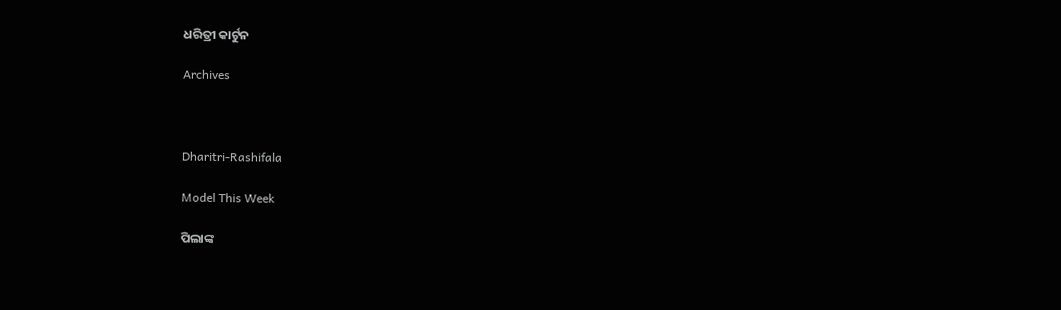ଧରିତ୍ରୀ କାର୍ଟୁନ

Archives



Dharitri-Rashifala

Model This Week

ପିଲାଙ୍କ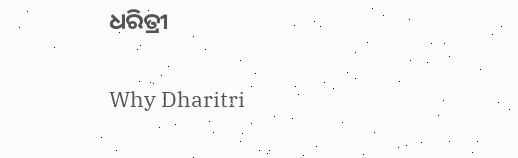ଧରିତ୍ରୀ

Why Dharitri